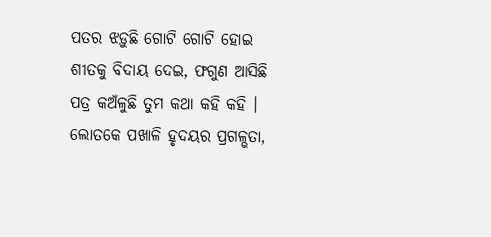ପତର ଝଡ଼ୁଛି ଗୋଟି ଗୋଟି ହୋଇ ଶୀତକୁ ବିଦାୟ ଦେଇ, ଫଗୁଣ ଆସିଛି ପତ୍ର କଅଁଳୁଛି ତୁମ କଥା କହି କହି ।
ଲୋତକେ ପଖାଳି ହୃଦୟର ପ୍ରଗଳ୍ଭତା,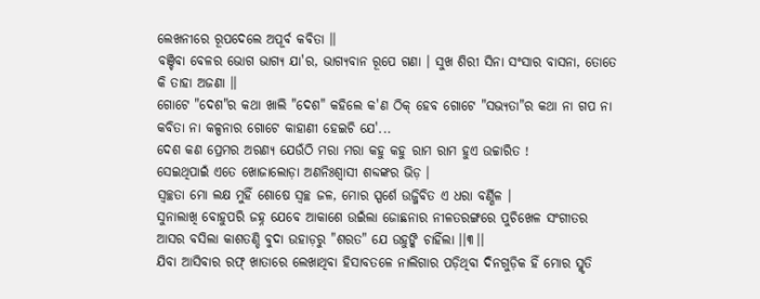ଲେଖନୀରେ ରୂପଦେଲେ ଅପୂର୍ବ କବିତା ।।
ବଞ୍ଚିବା ବେଳର ଭୋଗ ଭାଗ୍ୟ ଯା'ର, ଭାଗ୍ୟବାନ ରୂପେ ଗଣା । ସୁଖ ଶିରୀ ସିନା ସଂସାର ବାସନା, ତୋତେ କି ତାହା ଅଜଣା ।।
ଗୋଟେ "ଦେଶ"ର କଥା ଖାଲି "ଦେଶ" କହିଲେ କ'ଣ ଠିକ୍ ହେବ ଗୋଟେ "ସଭ୍ୟତା"ର କଥା ନା ଗପ ନା କବିତା ନା କଳ୍ପନାର ଗୋଟେ କାହାଣୀ ହେଇଚି ଯେ'...
ଦେଶ କଣ ପ୍ରେମର ଅରଣ୍ୟ ଯେଉଁଠି ମରା ମରା କହୁ କହୁ ରାମ ରାମ ହୁଏ ଉଚ୍ଚାରିତ !
ସେଇଥିପାଇଁ ଏତେ ଖୋଜାଲୋଡ଼ା ଅଣନିଃଶ୍ୱାସୀ ଶବ୍ଦଙ୍କର ଭିଡ଼ ।
ସ୍ୱଚ୍ଛତା ମୋ ଲକ୍ଷ ମୁହିଁ ଶୋଷେ ସ୍ୱଚ୍ଛ ଜଳ, ମୋର ସ୍ପର୍ଶେ ଉଜ୍ଜିବିତ ଏ ଧରା ବର୍ଣ୍ଣିଳ ।
ସୁନାଲାଖି ବୋହୁପରି ଜହ୍ନ ଯେବେ ଆକାଶେ ଉଇଁଲା ଜୋଛନାର ନୀଳତରଙ୍ଗରେ ପୁଚିଖେଳ ସଂଗୀତର ଆସର ବସିଲା କାଶତଣ୍ଡି ବୁଦା ଉହାଡ଼ରୁ "ଶରତ" ଯେ ଉହୁଙ୍କି ଚାହିଁଲା ।।୩।।
ଯିବା ଆସିବାର ରଫ୍ ଖାତାରେ ଲେଖାଥିବା ହିସାବତଳେ ନାଲିଗାର ପଡ଼ିଥିବା ଦିନଗୁଡ଼ିକ ହିଁ ମୋର ସ୍ମୃତି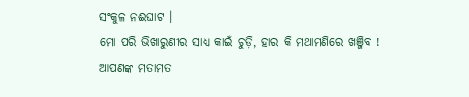ସଂକୁଳ ନଈଘାଟ ।
ମୋ ପରି ଭିଖାରୁଣୀର ସାଧ୍ୟ କାଇଁ ଚୁଡ଼ି, ହାର କି ମଥାମଣିରେ ଖଞ୍ଜିବ !
ଆପଣଙ୍କ ମତାମତ